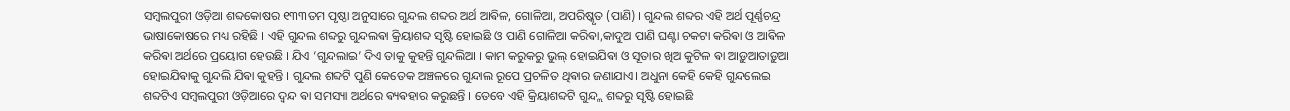ସମ୍ବଲପୁରୀ ଓଡ଼ିଆ ଶବ୍ଦକୋଷର ୧୩୩ତମ ପୃଷ୍ଠା ଅନୁସାରେ ଗୁନ୍ଦଲ ଶବ୍ଦର ଅର୍ଥ ଆଵିଳ, ଗୋଳିଆ, ଅପରିଷ୍କୃତ (ପାଣି) । ଗୁନ୍ଦଲ ଶବ୍ଦର ଏହି ଅର୍ଥ ପୂର୍ଣ୍ଣଚନ୍ଦ୍ର ଭାଷାକୋଷରେ ମଧ୍ୟ ରହିଛି । ଏହି ଗୁନ୍ଦଲ ଶବ୍ଦରୁ ଗୁନ୍ଦଲଵା କ୍ରିୟାଶବ୍ଦ ସୃଷ୍ଟି ହୋଇଛି ଓ ପାଣି ଗୋଳିଆ କରିଵା,କାଦୁଅ ପାଣି ଘଣ୍ଟା ଚକଟା କରିଵା ଓ ଆଵିଳ
କରିଵା ଅର୍ଥରେ ପ୍ରୟୋଗ ହେଉଛି । ଯିଏ ‘ଗୁନ୍ଦଲାଇ’ ଦିଏ ତାକୁ କୁହନ୍ତି ଗୁନ୍ଦଲିଆ । କାମ କରୁକରୁ ଭୁଲ୍ ହୋଇଯିଵା ଓ ସୂତାର ଖିଅ କୁଟିଳ ଵା ଆଡ଼ୁଆତାଡ଼ୁଆ ହୋଇଯିଵାକୁ ଗୁନ୍ଦଲି ଯିଵା କୁହନ୍ତି । ଗୁନ୍ଦଲ ଶବ୍ଦଟି ପୁଣି କେତେକ ଅଞ୍ଚଳରେ ଗୁନ୍ଦାଲ ରୂପେ ପ୍ରଚଳିତ ଥିଵାର ଜଣାଯାଏ। ଅଧୁନା କେହି କେହି ଗୁନ୍ଦଲେଇ ଶବ୍ଦଟିଏ ସମ୍ବଲପୁରୀ ଓଡ଼ିଆରେ ଦ୍ବନ୍ଦ ଵା ସମସ୍ୟା ଅର୍ଥରେ ଵ୍ୟଵହାର କରୁଛନ୍ତି । ତେବେ ଏହି କ୍ରିୟାଶବ୍ଦଟି ଗୁନ୍ଦ୍ଲ ଶବ୍ଦରୁ ସୃଷ୍ଟି ହୋଇଛି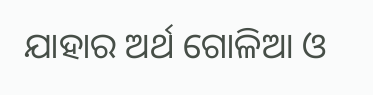ଯାହାର ଅର୍ଥ ଗୋଳିଆ ଓ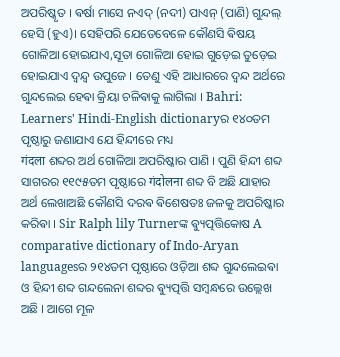ଅପରିଷ୍କୃତ । ଵର୍ଷା ମାସେ ନଏଦ୍ (ନଦୀ) ପାଏନ୍ (ପାଣି) ଗୁନ୍ଦଲ୍ ହେସି (ହୁଏ)। ସେହିପରି ଯେତେବେଳେ କୌଣସି ଵିଷୟ ଗୋଳିଆ ହୋଇଯାଏ,ସୂତା ଗୋଳିଆ ହୋଇ ଗୁଡ଼େଇ ତୁଡ଼େଇ ହୋଇଯାଏ ଦ୍ଵନ୍ଦ୍ଵ ଉପୁଜେ । ତେଣୁ ଏହି ଆଧାରରେ ଦ୍ଵନ୍ଦ ଅର୍ଥରେ ଗୁନ୍ଦଲେଇ ହେଵା କ୍ରିୟା ଚଳିଵାକୁ ଲାଗିଲା । Bahri: Learners' Hindi-English dictionaryର ୧୪୦ତମ ପୃଷ୍ଠାରୁ ଜଣାଯାଏ ଯେ ହିନ୍ଦୀରେ ମଧ୍ୟ
गंदला ଶବ୍ଦର ଅର୍ଥ ଗୋଳିଆ ଅପରିଷ୍କାର ପାଣି । ପୁଣି ହିନ୍ଦୀ ଶବ୍ଦ ସାଗରର ୧୧୯୫ତମ ପୃଷ୍ଠାରେ गंदोलना ଶବ୍ଦ ବି ଅଛି ଯାହାର ଅର୍ଥ ଲେଖାଅଛି କୌଣସି ଦରଵ ଵିଶେଷତଃ ଜଳକୁ ଅପରିଷ୍କାର କରିଵା । Sir Ralph lily Turnerଙ୍କ ଵ୍ୟୁତ୍ପତ୍ତିକୋଷ A comparative dictionary of Indo-Aryan languagesର ୨୧୪ତମ ପୃଷ୍ଠାରେ ଓଡ଼ିଆ ଶବ୍ଦ ଗୁନ୍ଦଲେଇଵା ଓ ହିନ୍ଦୀ ଶବ୍ଦ ଗନ୍ଦଲେନା ଶବ୍ଦର ଵ୍ୟୁତ୍ପତ୍ତି ସମ୍ବନ୍ଧରେ ଉଲ୍ଲେଖ ଅଛି । ଆଗେ ମୂଳ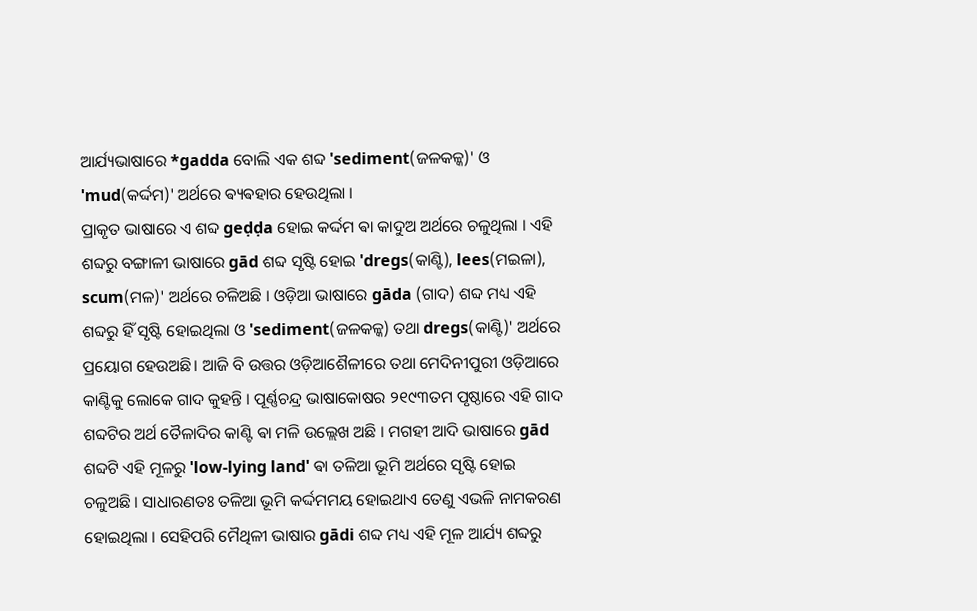ଆର୍ଯ୍ୟଭାଷାରେ *gadda ବୋଲି ଏକ ଶବ୍ଦ 'sediment(ଜଳକଳ୍କ)' ଓ 'mud(କର୍ଦ୍ଦମ)' ଅର୍ଥରେ ଵ୍ୟଵହାର ହେଉଥିଲା ।
ପ୍ରାକୃତ ଭାଷାରେ ଏ ଶବ୍ଦ geḍḍa ହୋଇ କର୍ଦ୍ଦମ ଵା କାଦୁଅ ଅର୍ଥରେ ଚଳୁଥିଲା । ଏହି ଶବ୍ଦରୁ ବଙ୍ଗାଳୀ ଭାଷାରେ gād ଶବ୍ଦ ସୃଷ୍ଟି ହୋଇ 'dregs(କାଣ୍ଟି), lees(ମଇଳା), scum(ମଳ)' ଅର୍ଥରେ ଚଳିଅଛି । ଓଡ଼ିଆ ଭାଷାରେ gāda (ଗାଦ) ଶବ୍ଦ ମଧ୍ୟ ଏହି ଶବ୍ଦରୁ ହିଁ ସୃଷ୍ଟି ହୋଇଥିଲା ଓ 'sediment(ଜଳକଳ୍କ) ତଥା dregs(କାଣ୍ଟି)' ଅର୍ଥରେ ପ୍ରୟୋଗ ହେଉଅଛି। ଆଜି ବି ଉତ୍ତର ଓଡ଼ିଆଶୈଳୀରେ ତଥା ମେଦିନୀପୁରୀ ଓଡ଼ିଆରେ କାଣ୍ଟିକୁ ଲୋକେ ଗାଦ କୁହନ୍ତି । ପୂର୍ଣ୍ଣଚନ୍ଦ୍ର ଭାଷାକୋଷର ୨୧୯୩ତମ ପୃଷ୍ଠାରେ ଏହି ଗାଦ ଶବ୍ଦଟିର ଅର୍ଥ ତୈଳାଦିର କାଣ୍ଟି ଵା ମଳି ଉଲ୍ଲେଖ ଅଛି । ମଗହୀ ଆଦି ଭାଷାରେ gād ଶବ୍ଦଟି ଏହି ମୂଳରୁ 'low-lying land' ଵା ତଳିଆ ଭୂମି ଅର୍ଥରେ ସୃଷ୍ଟି ହୋଇ ଚଳୁଅଛି । ସାଧାରଣତଃ ତଳିଆ ଭୂମି କର୍ଦ୍ଦମମୟ ହୋଇଥାଏ ତେଣୁ ଏଭଳି ନାମକରଣ ହୋଇଥିଲା । ସେହିପରି ମୈଥିଳୀ ଭାଷାର gādi ଶବ୍ଦ ମଧ୍ୟ ଏହି ମୂଳ ଆର୍ଯ୍ୟ ଶବ୍ଦରୁ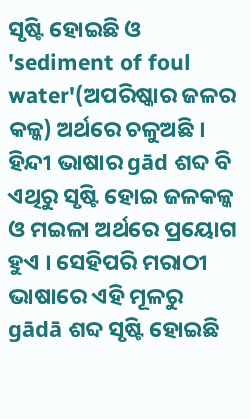ସୃଷ୍ଟି ହୋଇଛି ଓ 'sediment of foul water'(ଅପରିଷ୍କାର ଜଳର କଳ୍କ) ଅର୍ଥରେ ଚଳୁଅଛି । ହିନ୍ଦୀ ଭାଷାର gād ଶବ୍ଦ ବି ଏଥିରୁ ସୃଷ୍ଟି ହୋଇ ଜଳକଳ୍କ ଓ ମଇଳା ଅର୍ଥରେ ପ୍ରୟୋଗ ହୁଏ । ସେହିପରି ମରାଠୀ ଭାଷାରେ ଏହି ମୂଳରୁ gādā ଶବ୍ଦ ସୃଷ୍ଟି ହୋଇଛି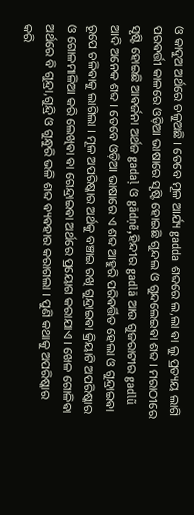ଓ କାଦୁଅ ଅର୍ଥରେ ଚଳୁଅଛି । ତେବେ ମୂଳ ଆର୍ଯ୍ୟ gadda ଶବ୍ଦରେ ଲ,ଲା ଵା ଲୁ ପ୍ରତ୍ୟୟ ଲାଗି ପରଵର୍ତ୍ତୀ କାଳରେ ଓଡ଼ିଆ ଭାଷାରେ ସୃଷ୍ଟି ହୋଇଛି ଗୁନ୍ଦଲ ଓ ଗୁନ୍ଦଲେଇଵା ଶବ୍ଦ । ମରାଠୀରେ ସୃଷ୍ଟି ହୋଇଛି ଆଵର୍ଜନା ଅର୍ଥଜ gadaḷ ଓ gādṇẽ,ହିନ୍ଦୀର gadlā ଆଉ ଗୁଜରାଟୀର gadlũ ଆଦି ଅନେକ ଶବ୍ଦ । ତେବେ ଓଡ଼ିଆ ଭାଷାରେ ଏ ଶବ୍ଦ ଆହୁରି ପରିଵର୍ତ୍ତିତ ହେଲା ଓ ଗୁନ୍ଦ୍ରାଇଵା ରୂପେ ଚଳିଵାକୁ ଲାଗିଲା । ମୂଳ ଅପରିଷ୍କାର ଅର୍ଥକୁ ବଞ୍ଚାଇ ରଖି ଗୁନ୍ଦ୍ରାଇଵା କ୍ରିୟାଟି ଅପରିଷ୍କାର ଓ ଗୋଳମାଳିଆ କରି ଲେଖିଵା ଵା ଗେନ୍ଦ୍ରାଇଵା ଅର୍ଥରେ ପ୍ରୟୋଗ କରାଯାଏ । ଖେଳ ଗୋଳିଵା ଅର୍ଥରେ ବି ଗୁନ୍ଦ୍ରା,ଗୁନ୍ଦ୍ରି ଓ ଗୁନ୍ଧୁରି ଭଳି ଶବ୍ଦ ଵ୍ୟଵହାର କରାଗଲା । ପୁଣି କଥାକୁ ଅପରିଷ୍କାର କରି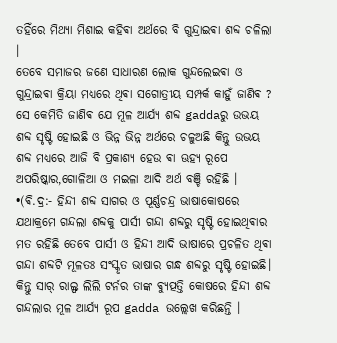ତହିଁରେ ମିଥ୍ୟା ମିଶାଇ କହିଵା ଅର୍ଥରେ ବି ଗୁନ୍ଦ୍ରାଇଵା ଶବ୍ଦ ଚଳିଲା ।
ତେବେ ସମାଜର ଜଣେ ସାଧାରଣ ଲୋକ ଗୁନ୍ଦଲେଇଵା ଓ ଗୁନ୍ଦ୍ରାଇଵା କ୍ରିୟା ମଧ୍ୟରେ ଥିଵା ସଗୋତ୍ରୀୟ ସମ୍ପର୍କ କାହୁଁ ଜାଣିଵ ? ସେ କେମିତି ଜାଣିଵ ଯେ ମୂଳ ଆର୍ଯ୍ୟ ଶବ୍ଦ gaddaରୁ ଉଭୟ ଶବ୍ଦ ସୃଷ୍ଟି ହୋଇଛି ଓ ଭିନ୍ନ ଭିନ୍ନ ଅର୍ଥରେ ଚଳୁଅଛି କିନ୍ତୁ ଉଭୟ ଶବ୍ଦ ମଧ୍ୟରେ ଆଜି ବି ପ୍ରକାଶ୍ୟ ହେଉ ଵା ଊହ୍ୟ ରୂପେ ଅପରିଷ୍କାର,ଗୋଳିଆ ଓ ମଇଳା ଆଦି ଅର୍ଥ ବଞ୍ଚି ରହିଛି ।
•(ଵି.ଦ୍ର:- ହିନ୍ଦୀ ଶବ୍ଦ ସାଗର ଓ ପୂର୍ଣ୍ଣଚନ୍ଦ୍ର ଭାଷାକୋଷରେ ଯଥାକ୍ରମେ ଗନ୍ଦଲା ଶବ୍ଦକୁ ପାର୍ସୀ ଗନ୍ଦା ଶବ୍ଦରୁ ସୃଷ୍ଟି ହୋଇଥିଵାର ମତ ରହିଛି ତେବେ ପାର୍ସୀ ଓ ହିନ୍ଦୀ ଆଦି ଭାଷାରେ ପ୍ରଚଳିତ ଥିଵା ଗନ୍ଦା ଶବ୍ଦଟି ମୂଳତଃ ସଂସ୍କୃତ ଭାଷାର ଗନ୍ଧ ଶବ୍ଦରୁ ସୃଷ୍ଟି ହୋଇଛି। କିନ୍ତୁ ସାର୍ ରାଲ୍ଫ ଲିଲି ଟର୍ନର ତାଙ୍କ ଵ୍ୟୁତ୍ପତ୍ତି କୋଷରେ ହିନ୍ଦୀ ଶବ୍ଦ ଗନ୍ଦଲାର ମୂଳ ଆର୍ଯ୍ୟ ରୂପ gadda ଉଲ୍ଲେଖ କରିଛନ୍ତି ।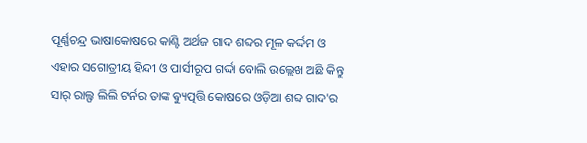ପୂର୍ଣ୍ଣଚନ୍ଦ୍ର ଭାଷାକୋଷରେ କାଣ୍ଟି ଅର୍ଥଜ ଗାଦ ଶବ୍ଦର ମୂଳ କର୍ଦ୍ଦମ ଓ ଏହାର ସଗୋତ୍ରୀୟ ହିନ୍ଦୀ ଓ ପାର୍ସୀରୂପ ଗର୍ଦ୍ଦା ବୋଲି ଉଲ୍ଲେଖ ଅଛି କିନ୍ତୁ ସାର୍ ରାଲ୍ଫ ଲିଲି ଟର୍ନର ତାଙ୍କ ଵ୍ୟୁତ୍ପତ୍ତି କୋଷରେ ଓଡ଼ିଆ ଶବ୍ଦ ଗାଦ'ର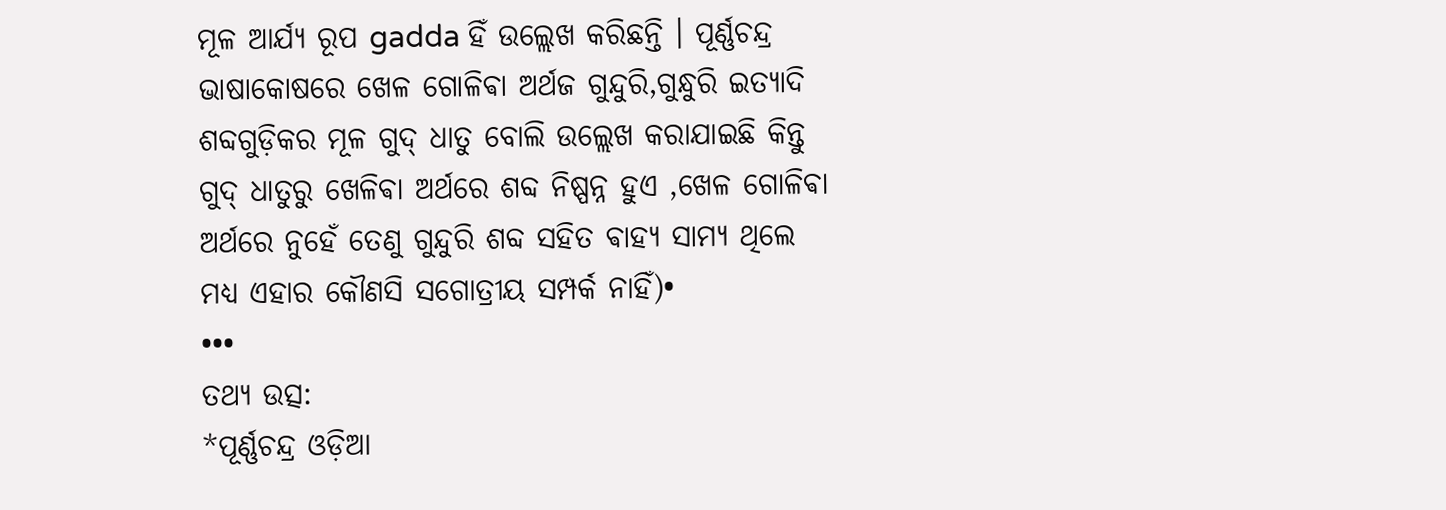ମୂଳ ଆର୍ଯ୍ୟ ରୂପ gadda ହିଁ ଉଲ୍ଲେଖ କରିଛନ୍ତି । ପୂର୍ଣ୍ଣଚନ୍ଦ୍ର ଭାଷାକୋଷରେ ଖେଳ ଗୋଳିଵା ଅର୍ଥଜ ଗୁନ୍ଦୁରି,ଗୁନ୍ଧୁରି ଇତ୍ୟାଦି ଶବ୍ଦଗୁଡ଼ିକର ମୂଳ ଗୁଦ୍ ଧାତୁ ବୋଲି ଉଲ୍ଲେଖ କରାଯାଇଛି କିନ୍ତୁ ଗୁଦ୍ ଧାତୁରୁ ଖେଳିଵା ଅର୍ଥରେ ଶବ୍ଦ ନିଷ୍ପନ୍ନ ହୁଏ ,ଖେଳ ଗୋଳିଵା ଅର୍ଥରେ ନୁହେଁ ତେଣୁ ଗୁନ୍ଦୁରି ଶବ୍ଦ ସହିତ ଵାହ୍ୟ ସାମ୍ୟ ଥିଲେ ମଧ୍ୟ ଏହାର କୌଣସି ସଗୋତ୍ରୀୟ ସମ୍ପର୍କ ନାହିଁ)•
•••
ତଥ୍ୟ ଉତ୍ସ:
*ପୂର୍ଣ୍ଣଚନ୍ଦ୍ର ଓଡ଼ିଆ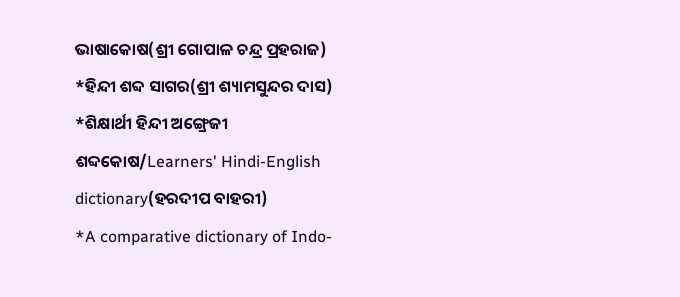ଭାଷାକୋଷ(ଶ୍ରୀ ଗୋପାଳ ଚନ୍ଦ୍ର ପ୍ରହରାଜ)
*ହିନ୍ଦୀ ଶବ୍ଦ ସାଗର(ଶ୍ରୀ ଶ୍ୟାମସୁନ୍ଦର ଦାସ)
*ଶିକ୍ଷାର୍ଥୀ ହିନ୍ଦୀ ଅଙ୍ଗ୍ରେଜୀ ଶବ୍ଦକୋଷ/Learners' Hindi-English dictionary(ହରଦୀପ ବାହରୀ)
*A comparative dictionary of Indo-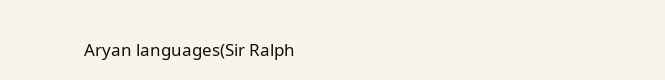Aryan languages(Sir Ralph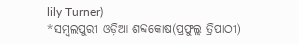lily Turner)
*ସମ୍ବଲପୁରୀ ଓଡ଼ିଆ ଶବ୍ଦକୋଷ(ପ୍ରଫୁଲ୍ଲ ତ୍ରିପାଠୀ)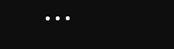•••